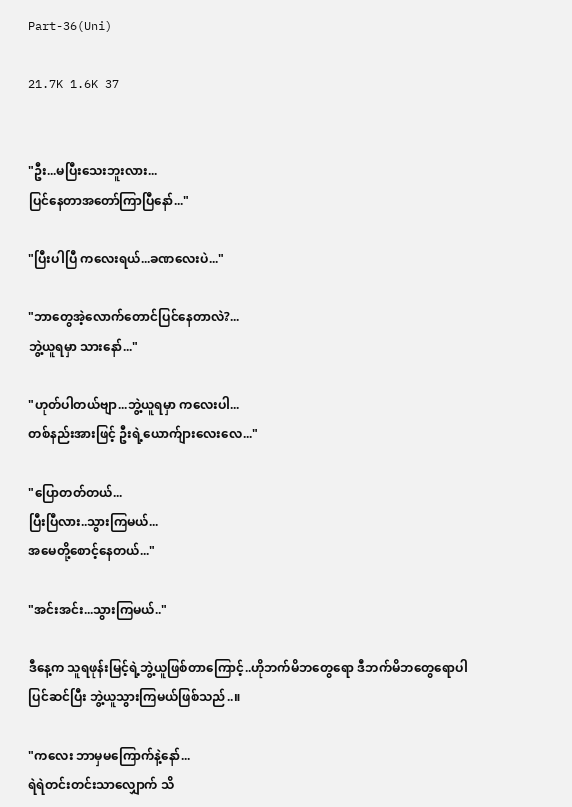Part-36(Uni)

21.7K 1.6K 37


"ဦး...မပြီးသေးဘူးလား...
ပြင်နေတာအတော်ကြာပြီနော်..."

"ပြီးပါပြီ ကလေးရယ်...ခဏလေးပဲ..."

"ဘာတွေအဲ့လောက်တောင်ပြင်နေတာလဲ?...
ဘွဲ့ယူရမှာ သားနော်..."

"ဟုတ်ပါတယ်ဗျာ...ဘွဲ့ယူရမှာ ကလေးပါ...
တစ်နည်းအားဖြင့် ဦးရဲ့ယောက်ျားလေးလေ..."

"ပြောတတ်တယ်...
ပြီးပြီလား..သွားကြမယ်...
အမေတို့စောင့်နေတယ်..."

"အင်းအင်း...သွားကြမယ်.."

ဒီနေ့က သူရဖုန်းမြင့်ရဲ့ဘွဲ့ယူဖြစ်တာကြောင့်..ဟိုဘက်မိဘတွေရော ဒီဘက်မိဘတွေရောပါ ပြင်ဆင်ပြီး ဘွဲ့ယူသွားကြမယ်ဖြစ်သည်..။

"ကလေး ဘာမှမကြောက်နဲ့နော်...
ရဲရဲတင်းတင်းသာလျှောက် သိ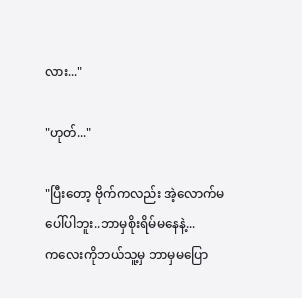လား..."

"ဟုတ်..."

"ပြီးတော့ ဗိုက်ကလည်း အဲ့လောက်မပေါ်ပါဘူး..ဘာမှစိုးရိမ်မနေနဲ့...
ကလေးကိုဘယ်သူ့မှ ဘာမှမပြော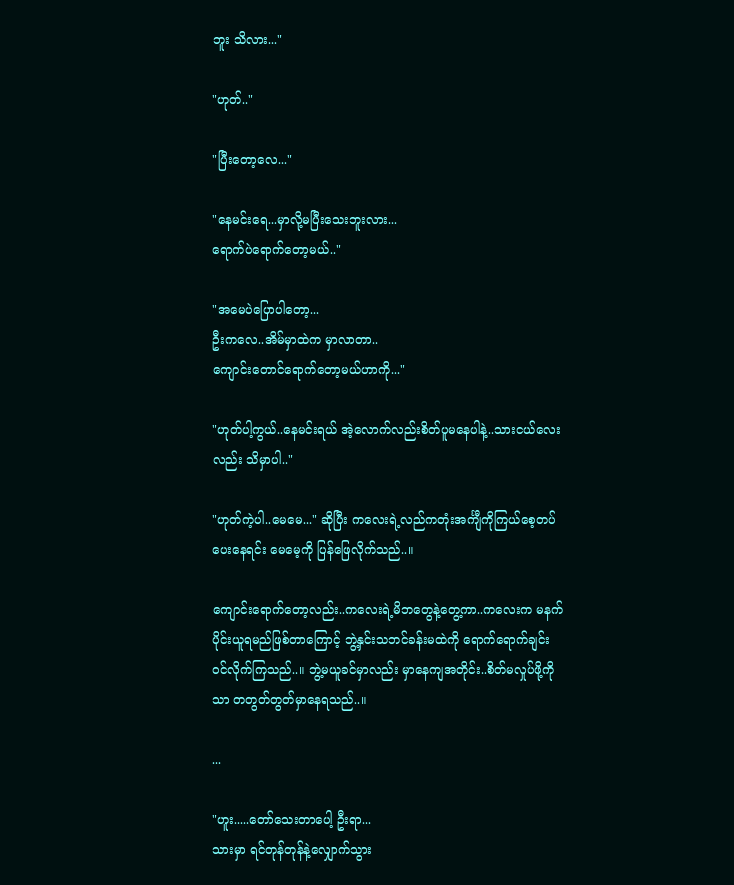ဘူး သိလား..."

"ဟုတ်.."

"ပြီးတော့လေ..."

"နေမင်းရေ...မှာလို့မပြီးသေးဘူးလား...
ရောက်ပဲရောက်တော့မယ်.."

"အမေပဲပြောပါတော့...
ဦးကလေ..အိမ်မှာထဲက မှာလာတာ..
ကျောင်းတောင်ရောက်တော့မယ်ဟာကို..."

"ဟုတ်ပါ့ကွယ်..နေမင်းရယ် အဲ့လောက်လည်းစိတ်ပူမနေပါနဲ့..သားငယ်လေးလည်း သိမှာပါ.."

"ဟုတ်ကဲ့ပါ..မေမေ..." ဆိုပြီး ကလေးရဲ့လည်ကတုံးအင်္ကျီကိုကြယ်စေ့တပ်ပေးနေရင်း မေမေ့ကို ပြန်ဖြေလိုက်သည်..။

ကျောင်းရောက်တော့လည်း..ကလေးရဲ့မိဘတွေနဲ့တွေ့ကာ..ကလေးက မနက်ပိုင်းယူရမည်ဖြစ်တာကြောင့် ဘွဲ့နှင်းသဘင်ခန်းမထဲကို ရောက်ရောက်ချင်းဝင်လိုက်ကြသည်..။ ဘွဲ့မယူခင်မှာလည်း မှာနေကျအတိုင်း..စိတ်မလှုပ်ဖို့ကိုသာ တတွတ်တွတ်မှာနေရသည်..။

...

"ဟူး.....တော်သေးတာပေါ့ ဦးရာ...
သားမှာ ရင်တုန်တုန်နဲ့လျှောက်သွား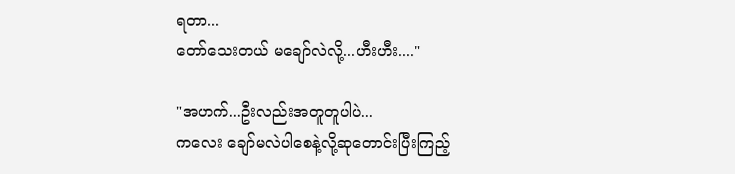ရတာ...
တော်သေးတယ် မချော်လဲလို့...ဟီးဟီး...."

"အဟက်...ဦးလည်းအတူတူပါပဲ...
ကလေး ချော်မလဲပါစေနဲ့လို့ဆုတောင်းပြီးကြည့်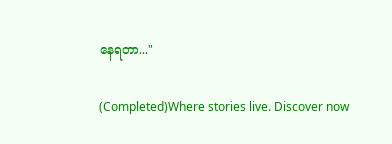နေရတာ..."

(Completed)Where stories live. Discover now